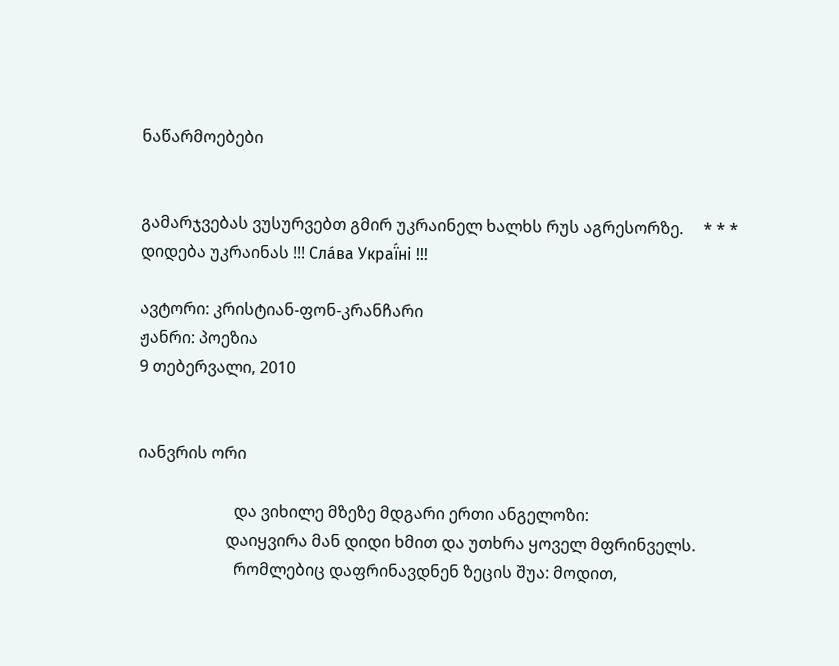ნაწარმოებები


გამარჯვებას ვუსურვებთ გმირ უკრაინელ ხალხს რუს აგრესორზე.     * * *     დიდება უკრაინას !!! Сла́ва Украї́ні !!!

ავტორი: კრისტიან-ფონ-კრანჩარი
ჟანრი: პოეზია
9 თებერვალი, 2010


იანვრის ორი

                        და ვიხილე მზეზე მდგარი ერთი ანგელოზი:
                      დაიყვირა მან დიდი ხმით და უთხრა ყოველ მფრინველს.
                        რომლებიც დაფრინავდნენ ზეცის შუა: მოდით,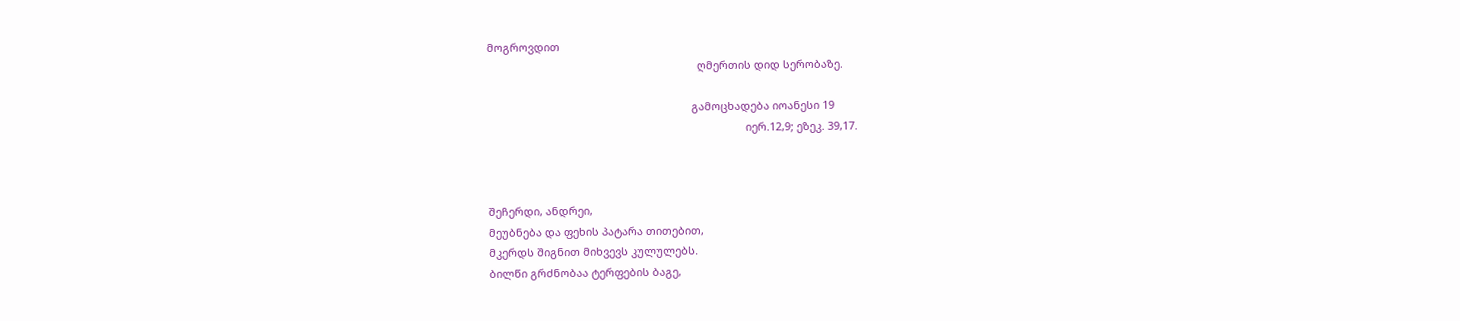მოგროვდით
                                                                      ღმერთის დიდ სერობაზე.

                                                                    გამოცხადება იოანესი 19
                                                                                      იერ.12,9; ეზეკ. 39,17.



შეჩერდი, ანდრეი,
მეუბნება და ფეხის პატარა თითებით,
მკერდს შიგნით მიხვევს კულულებს.
ბილწი გრძნობაა ტერფების ბაგე,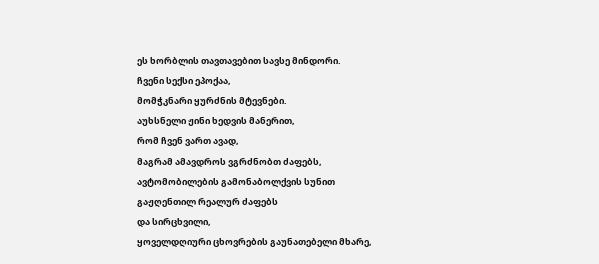ეს ხორბლის თავთავებით სავსე მინდორი.
ჩვენი სექსი ეპოქაა,
მომჭკნარი ყურძნის მტევნები.
აუხსნელი ჟინი ხედვის მანერით,
რომ ჩვენ ვართ ავად,
მაგრამ ამავდროს ვგრძნობთ ძაფებს,
ავტომობილების გამონაბოლქვის სუნით
გაჟღენთილ რეალურ ძაფებს
და სირცხვილი,
ყოველდღიური ცხოვრების გაუნათებელი მხარე,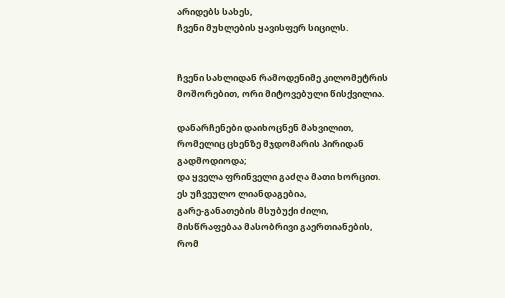არიდებს სახეს,
ჩვენი მუხლების ყავისფერ სიცილს.


ჩვენი სახლიდან რამოდენიმე კილომეტრის მოშორებით, ორი მიტოვებული წისქვილია.

დანარჩენები დაიხოცნენ მახვილით,
რომელიც ცხენზე მჯდომარის პირიდან გადმოდიოდა;
და ყველა ფრინველი გაძღა მათი ხორცით.
ეს უჩვეულო ლიანდაგებია,
გარე-განათების მსუბუქი ძილი,
მისწრაფებაა მასობრივი გაერთიანების,
რომ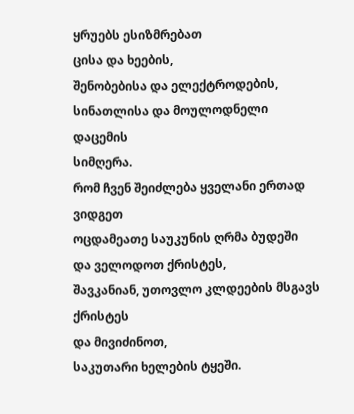ყრუებს ესიზმრებათ
ცისა და ხეების,
შენობებისა და ელექტროდების,
სინათლისა და მოულოდნელი დაცემის
სიმღერა.
რომ ჩვენ შეიძლება ყველანი ერთად ვიდგეთ
ოცდამეათე საუკუნის ღრმა ბუდეში
და ველოდოთ ქრისტეს,
შავკანიან, უთოვლო კლდეების მსგავს ქრისტეს
და მივიძინოთ,
საკუთარი ხელების ტყეში.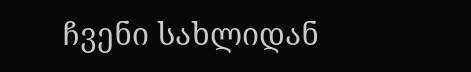ჩვენი სახლიდან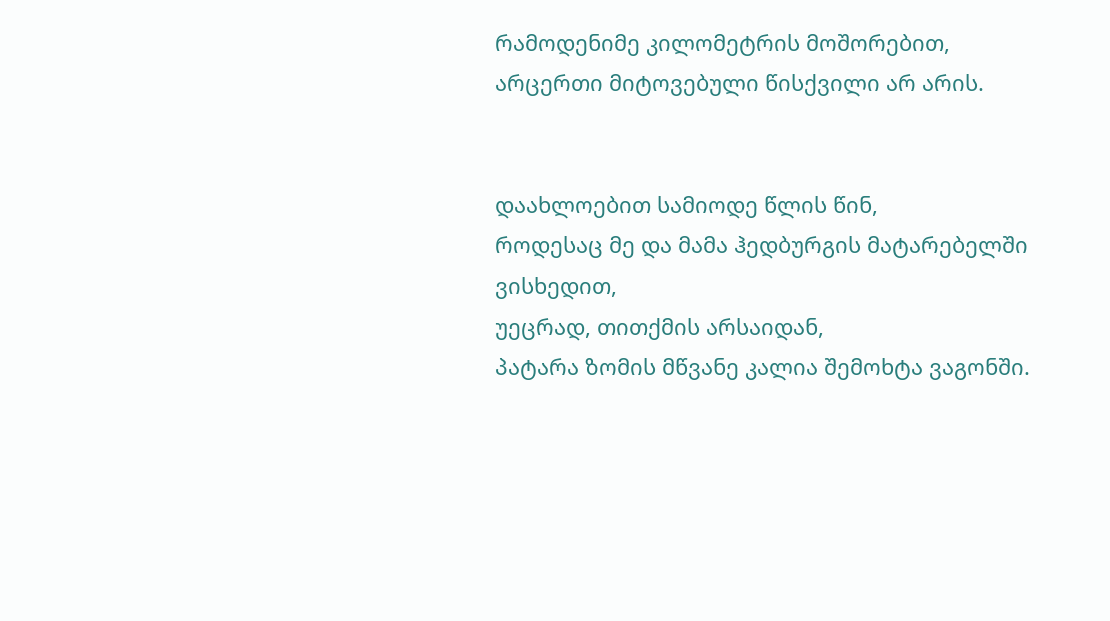რამოდენიმე კილომეტრის მოშორებით, არცერთი მიტოვებული წისქვილი არ არის.


დაახლოებით სამიოდე წლის წინ,
როდესაც მე და მამა ჰედბურგის მატარებელში ვისხედით,
უეცრად, თითქმის არსაიდან,
პატარა ზომის მწვანე კალია შემოხტა ვაგონში.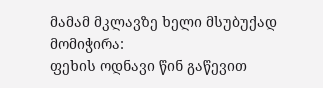მამამ მკლავზე ხელი მსუბუქად მომიჭირა:
ფეხის ოდნავი წინ გაწევით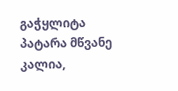გაჭყლიტა
პატარა მწვანე კალია,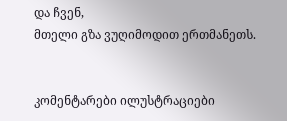და ჩვენ,
მთელი გზა ვუღიმოდით ერთმანეთს.


კომენტარები ილუსტრაციები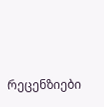რეცენზიები